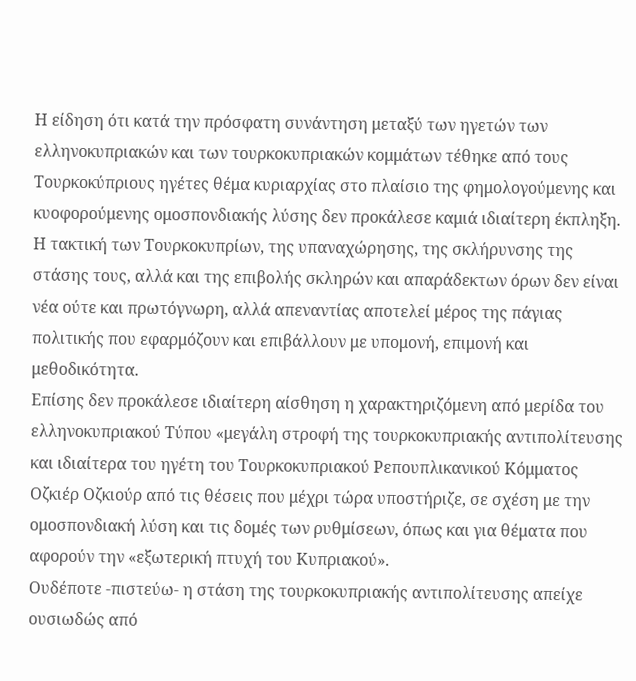Η είδηση ότι κατά την πρόσφατη συνάντηση μεταξύ των ηγετών των ελληνοκυπριακών και των τουρκοκυπριακών κομμάτων τέθηκε από τους Τουρκοκύπριους ηγέτες θέμα κυριαρχίας στο πλαίσιο της φημολογούμενης και κυοφορούμενης ομοσπονδιακής λύσης δεν προκάλεσε καμιά ιδιαίτερη έκπληξη. Η τακτική των Τουρκοκυπρίων, της υπαναχώρησης, της σκλήρυνσης της στάσης τους, αλλά και της επιβολής σκληρών και απαράδεκτων όρων δεν είναι νέα ούτε και πρωτόγνωρη, αλλά απεναντίας αποτελεί μέρος της πάγιας πολιτικής που εφαρμόζουν και επιβάλλουν με υπομονή, επιμονή και μεθοδικότητα.
Επίσης δεν προκάλεσε ιδιαίτερη αίσθηση η χαρακτηριζόμενη από μερίδα του ελληνοκυπριακού Τύπου «μεγάλη στροφή της τουρκοκυπριακής αντιπολίτευσης και ιδιαίτερα του ηγέτη του Τουρκοκυπριακού Ρεπουπλικανικού Κόμματος Οζκιέρ Οζκιούρ από τις θέσεις που μέχρι τώρα υποστήριζε, σε σχέση με την ομοσπονδιακή λύση και τις δομές των ρυθμίσεων, όπως και για θέματα που αφορούν την «εξωτερική πτυχή του Κυπριακού».
Ουδέποτε -πιστεύω- η στάση της τουρκοκυπριακής αντιπολίτευσης απείχε ουσιωδώς από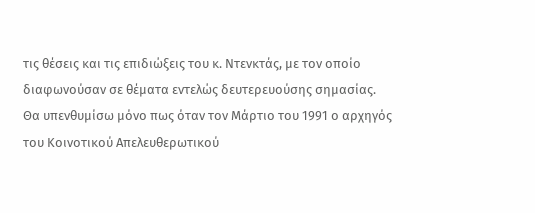τις θέσεις και τις επιδιώξεις του κ. Ντενκτάς, με τον οποίο διαφωνούσαν σε θέματα εντελώς δευτερευούσης σημασίας.
Θα υπενθυμίσω μόνο πως όταν τον Μάρτιο του 1991 ο αρχηγός του Κοινοτικού Απελευθερωτικού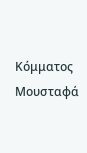Κόμματος Μουσταφά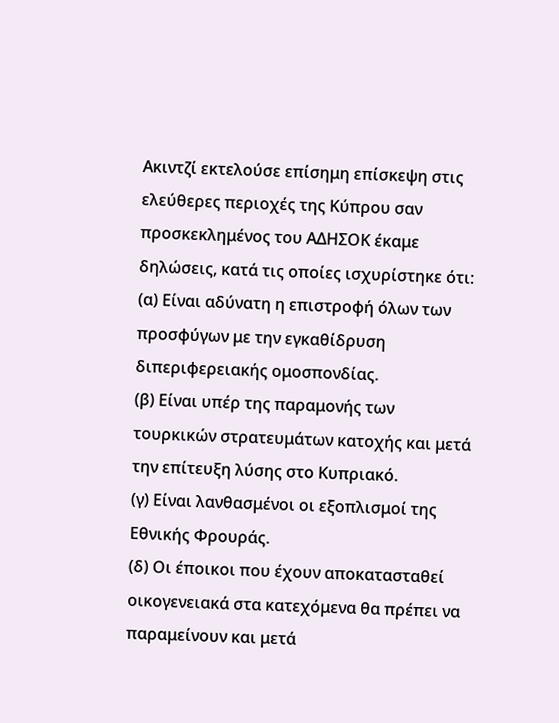Ακιντζί εκτελούσε επίσημη επίσκεψη στις ελεύθερες περιοχές της Κύπρου σαν προσκεκλημένος του ΑΔΗΣΟΚ έκαμε δηλώσεις, κατά τις οποίες ισχυρίστηκε ότι:
(α) Είναι αδύνατη η επιστροφή όλων των προσφύγων με την εγκαθίδρυση διπεριφερειακής ομοσπονδίας.
(β) Είναι υπέρ της παραμονής των τουρκικών στρατευμάτων κατοχής και μετά την επίτευξη λύσης στο Κυπριακό.
(γ) Είναι λανθασμένοι οι εξοπλισμοί της Εθνικής Φρουράς.
(δ) Οι έποικοι που έχουν αποκατασταθεί οικογενειακά στα κατεχόμενα θα πρέπει να παραμείνουν και μετά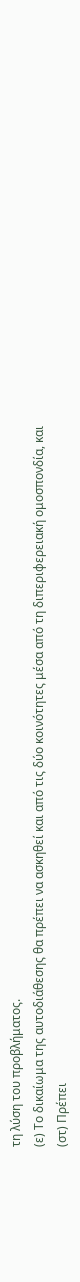τη λύση του προβλήματος.
(ε) Το δικαίωμα της αυτοδιάθεσης θα πρέπει να ασκηθεί και από τις δύο κοινότητες μέσα από τη διπεριφερειακή ομοσπονδία, και
(στ) Πρέπει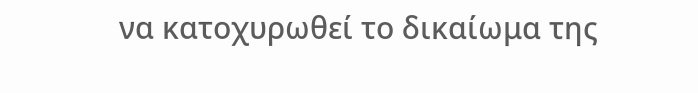να κατοχυρωθεί το δικαίωμα της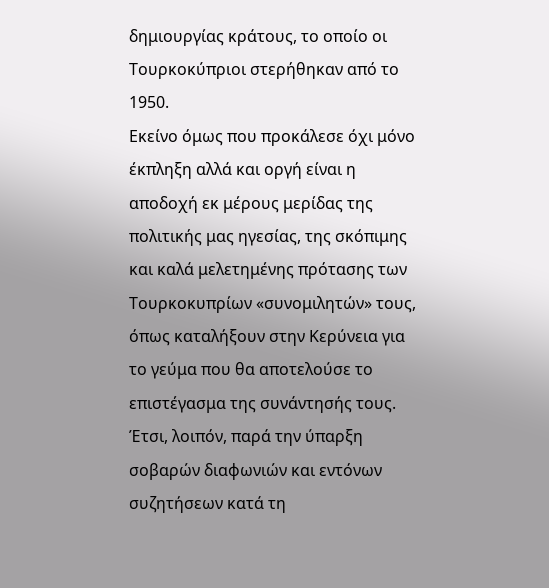δημιουργίας κράτους, το οποίο οι Τουρκοκύπριοι στερήθηκαν από το 1950.
Εκείνο όμως που προκάλεσε όχι μόνο έκπληξη αλλά και οργή είναι η αποδοχή εκ μέρους μερίδας της πολιτικής μας ηγεσίας, της σκόπιμης και καλά μελετημένης πρότασης των Τουρκοκυπρίων «συνομιλητών» τους, όπως καταλήξουν στην Κερύνεια για το γεύμα που θα αποτελούσε το επιστέγασμα της συνάντησής τους.
Έτσι, λοιπόν, παρά την ύπαρξη σοβαρών διαφωνιών και εντόνων συζητήσεων κατά τη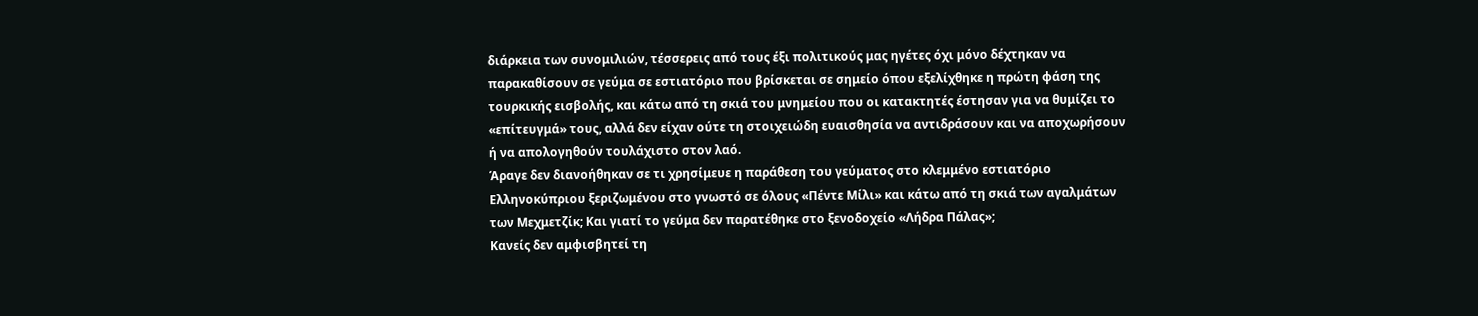διάρκεια των συνομιλιών, τέσσερεις από τους έξι πολιτικούς μας ηγέτες όχι μόνο δέχτηκαν να παρακαθίσουν σε γεύμα σε εστιατόριο που βρίσκεται σε σημείο όπου εξελίχθηκε η πρώτη φάση της τουρκικής εισβολής, και κάτω από τη σκιά του μνημείου που οι κατακτητές έστησαν για να θυμίζει το «επίτευγμά» τους, αλλά δεν είχαν ούτε τη στοιχειώδη ευαισθησία να αντιδράσουν και να αποχωρήσουν ή να απολογηθούν τουλάχιστο στον λαό.
Άραγε δεν διανοήθηκαν σε τι χρησίμευε η παράθεση του γεύματος στο κλεμμένο εστιατόριο Ελληνοκύπριου ξεριζωμένου στο γνωστό σε όλους «Πέντε Μίλι» και κάτω από τη σκιά των αγαλμάτων των Μεχμετζίκ; Και γιατί το γεύμα δεν παρατέθηκε στο ξενοδοχείο «Λήδρα Πάλας»;
Κανείς δεν αμφισβητεί τη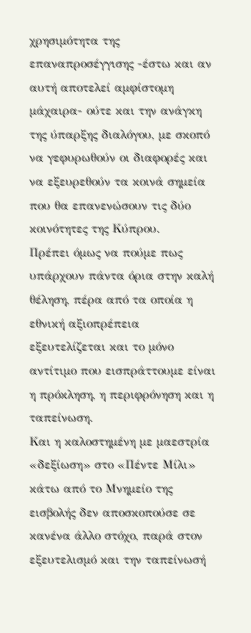χρησιμότητα της επαναπροσέγγισης -έστω και αν αυτή αποτελεί αμφίστομη μάχαιρα- ούτε και την ανάγκη της ύπαρξης διαλόγου, με σκοπό να γεφυρωθούν οι διαφορές και να εξευρεθούν τα κοινά σημεία που θα επανενώσουν τις δύο κοινότητες της Κύπρου.
Πρέπει όμως να πούμε πως υπάρχουν πάντα όρια στην καλή θέληση, πέρα από τα οποία η εθνική αξιοπρέπεια εξευτελίζεται και το μόνο αντίτιμο που εισπράττουμε είναι η πρόκληση, η περιφρόνηση και η ταπείνωση.
Και η καλοστημένη με μαεστρία «δεξίωση» στο «Πέντε Μίλι» κάτω από το Μνημείο της εισβολής δεν αποσκοπούσε σε κανένα άλλο στόχο, παρά στον εξευτελισμό και την ταπείνωσή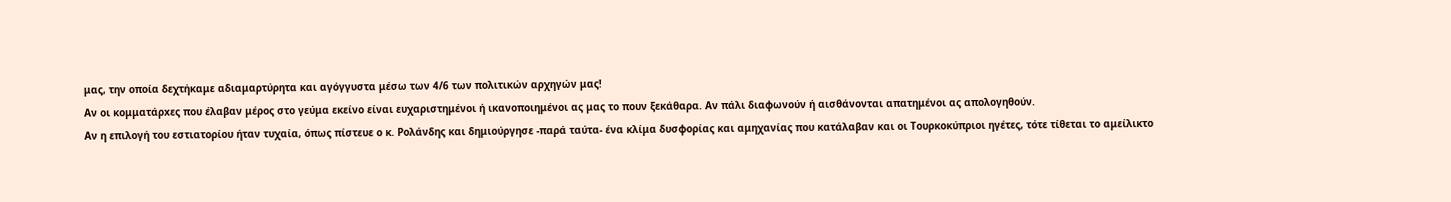μας, την οποία δεχτήκαμε αδιαμαρτύρητα και αγόγγυστα μέσω των 4/6 των πολιτικών αρχηγών μας!
Αν οι κομματάρxες που έλαβαν μέρος στο γεύμα εκείνο είναι ευχαριστημένοι ή ικανοποιημένοι ας μας το πουν ξεκάθαρα. Αν πάλι διαφωνούν ή αισθάνονται απατημένοι ας απολογηθούν.
Αν η επιλογή του εστιατορίου ήταν τυχαία, όπως πίστευε ο κ. Ρολάνδης και δημιούργησε -παρά ταύτα- ένα κλίμα δυσφορίας και αμηχανίας που κατάλαβαν και οι Τουρκοκύπριοι ηγέτες, τότε τίθεται το αμείλικτο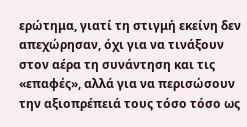ερώτημα, γιατί τη στιγμή εκείνη δεν απεχώρησαν, όχι για να τινάξουν στον αέρα τη συνάντηση και τις «επαφές», αλλά για να περισώσουν την αξιοπρέπειά τους τόσο τόσο ως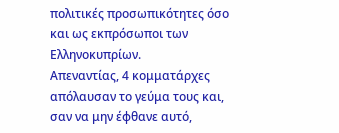πολιτικές προσωπικότητες όσο και ως εκπρόσωποι των Ελληνοκυπρίων.
Απεναντίας, 4 κομματάρχες απόλαυσαν το γεύμα τους και, σαν να μην έφθανε αυτό,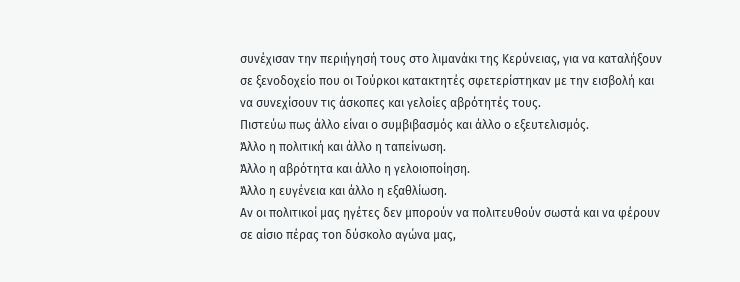συνέχισαν την περιήγησή τους στο λιμανάκι της Κερύνειας, για να καταλήξουν σε ξενοδοχείο που οι Τούρκοι κατακτητές σφετερίστηκαν με την εισβολή και να συνεχίσουν τις άσκοπες και γελοίες αβρότητές τους.
Πιστεύω πως άλλο είναι ο συμβιβασμός και άλλο ο εξευτελισμός.
Άλλο η πολιτική και άλλο η ταπείνωση.
Άλλο η αβρότητα και άλλο η γελοιοποίηση.
Άλλο η ευγένεια και άλλο η εξαθλίωση.
Αν οι πολιτικοί μας ηγέτες δεν μπορούν να πολιτευθούν σωστά και να φέρουν σε αίσιο πέρας τοn δύσκολο αγώνα μας,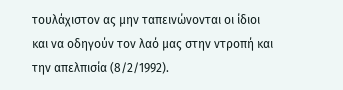τουλάχιστον ας μην ταπεινώνονται οι ίδιοι και να οδηγούν τον λαό μας στην ντροπή και την απελπισία (8/2/1992).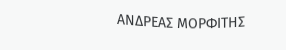ΑΝΔΡΕΑΣ ΜΟΡΦΙΤΗΣ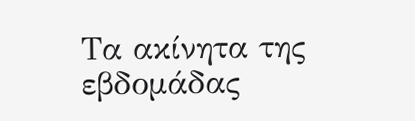Τα ακίνητα της εβδομάδας